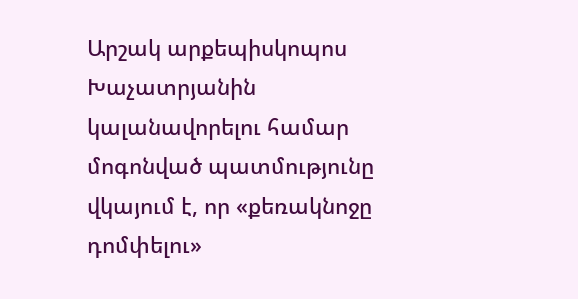Արշակ արքեպիսկոպոս Խաչատրյանին կալանավորելու համար մոգոնված պատմությունը վկայում է, որ «քեռակնոջը դոմփելու»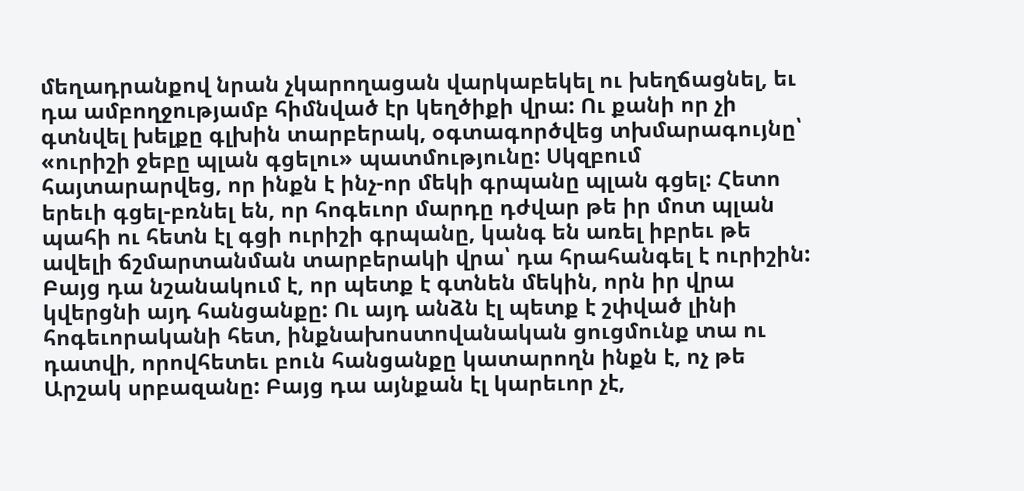մեղադրանքով նրան չկարողացան վարկաբեկել ու խեղճացնել, եւ դա ամբողջությամբ հիմնված էր կեղծիքի վրա: Ու քանի որ չի գտնվել խելքը գլխին տարբերակ, օգտագործվեց տխմարագույնը՝ «ուրիշի ջեբը պլան գցելու» պատմությունը: Սկզբում հայտարարվեց, որ ինքն է ինչ-որ մեկի գրպանը պլան գցել: Հետո երեւի գցել-բռնել են, որ հոգեւոր մարդը դժվար թե իր մոտ պլան պահի ու հետն էլ գցի ուրիշի գրպանը, կանգ են առել իբրեւ թե ավելի ճշմարտանման տարբերակի վրա՝ դա հրահանգել է ուրիշին: Բայց դա նշանակում է, որ պետք է գտնեն մեկին, որն իր վրա կվերցնի այդ հանցանքը: Ու այդ անձն էլ պետք է շփված լինի հոգեւորականի հետ, ինքնախոստովանական ցուցմունք տա ու դատվի, որովհետեւ բուն հանցանքը կատարողն ինքն է, ոչ թե Արշակ սրբազանը: Բայց դա այնքան էլ կարեւոր չէ,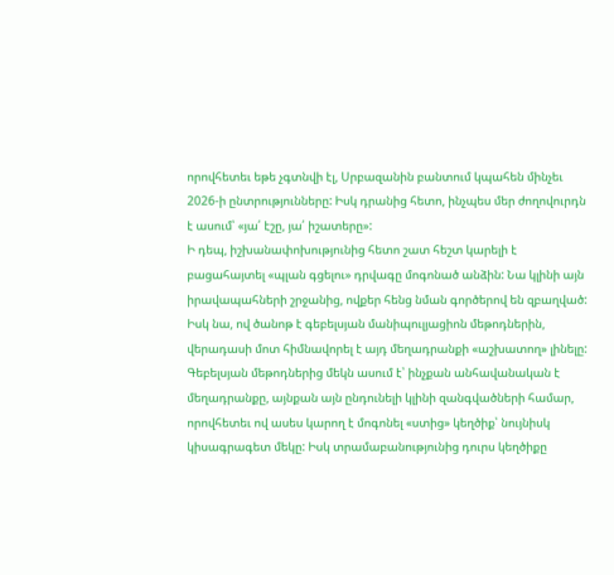որովհետեւ եթե չգտնվի էլ, Սրբազանին բանտում կպահեն մինչեւ 2026-ի ընտրությունները: Իսկ դրանից հետո, ինչպես մեր ժողովուրդն է ասում՝ «յա՛ էշը, յա՛ իշատերը»:
Ի դեպ, իշխանափոխությունից հետո շատ հեշտ կարելի է բացահայտել «պլան գցելու» դրվագը մոգոնած անձին: Նա կլինի այն իրավապահների շրջանից, ովքեր հենց նման գործերով են զբաղված: Իսկ նա, ով ծանոթ է գեբելսյան մանիպուլյացիոն մեթոդներին, վերադասի մոտ հիմնավորել է այդ մեղադրանքի «աշխատող» լինելը: Գեբելսյան մեթոդներից մեկն ասում է՝ ինչքան անհավանական է մեղադրանքը, այնքան այն ընդունելի կլինի զանգվածների համար, որովհետեւ ով ասես կարող է մոգոնել «ստից» կեղծիք՝ նույնիսկ կիսագրագետ մեկը: Իսկ տրամաբանությունից դուրս կեղծիքը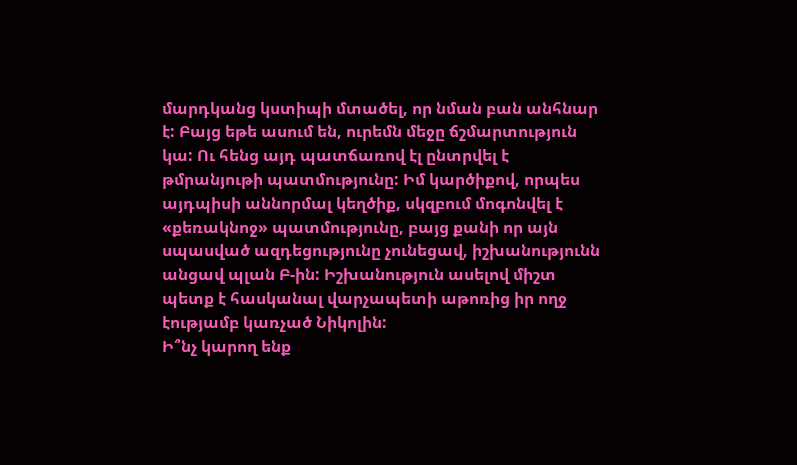մարդկանց կստիպի մտածել, որ նման բան անհնար է: Բայց եթե ասում են, ուրեմն մեջը ճշմարտություն կա: Ու հենց այդ պատճառով էլ ընտրվել է թմրանյութի պատմությունը: Իմ կարծիքով, որպես այդպիսի աննորմալ կեղծիք, սկզբում մոգոնվել է «քեռակնոջ» պատմությունը, բայց քանի որ այն սպասված ազդեցությունը չունեցավ, իշխանությունն անցավ պլան Բ-ին: Իշխանություն ասելով միշտ պետք է հասկանալ վարչապետի աթոռից իր ողջ էությամբ կառչած Նիկոլին:
Ի՞նչ կարող ենք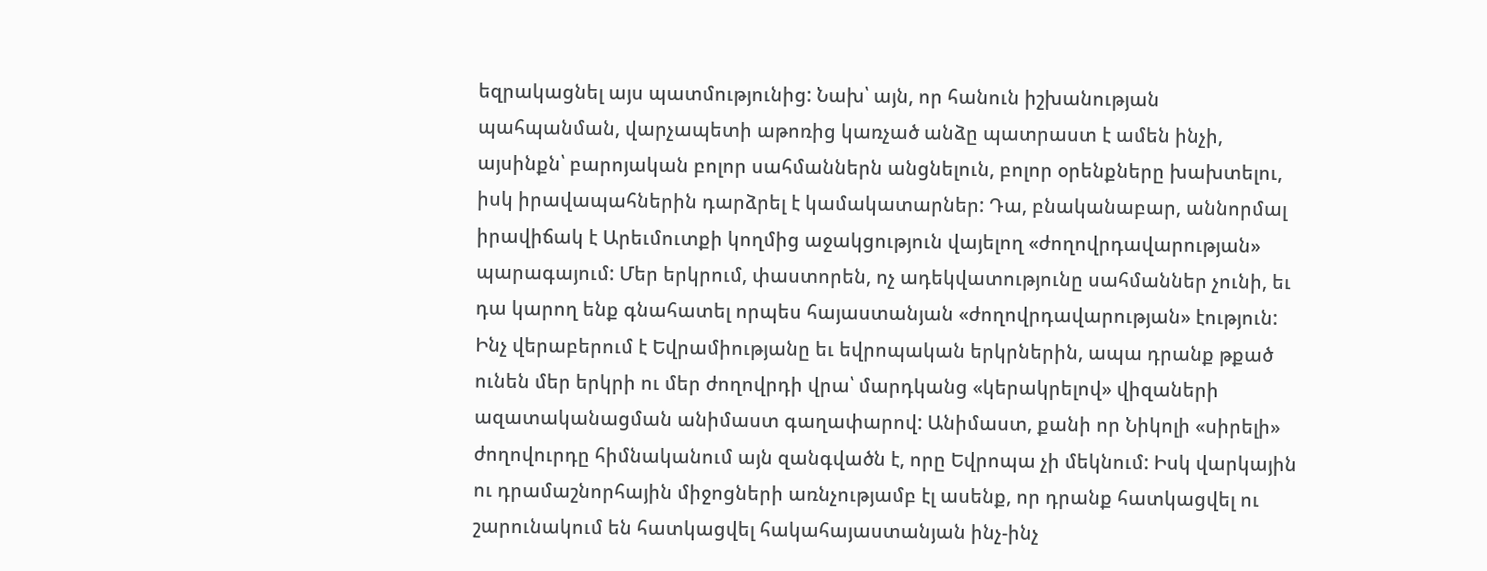եզրակացնել այս պատմությունից: Նախ՝ այն, որ հանուն իշխանության պահպանման, վարչապետի աթոռից կառչած անձը պատրաստ է ամեն ինչի, այսինքն՝ բարոյական բոլոր սահմաններն անցնելուն, բոլոր օրենքները խախտելու, իսկ իրավապահներին դարձրել է կամակատարներ: Դա, բնականաբար, աննորմալ իրավիճակ է Արեւմուտքի կողմից աջակցություն վայելող «ժողովրդավարության» պարագայում: Մեր երկրում, փաստորեն, ոչ ադեկվատությունը սահմաններ չունի, եւ դա կարող ենք գնահատել որպես հայաստանյան «ժողովրդավարության» էություն: Ինչ վերաբերում է Եվրամիությանը եւ եվրոպական երկրներին, ապա դրանք թքած ունեն մեր երկրի ու մեր ժողովրդի վրա՝ մարդկանց «կերակրելով» վիզաների ազատականացման անիմաստ գաղափարով: Անիմաստ, քանի որ Նիկոլի «սիրելի» ժողովուրդը հիմնականում այն զանգվածն է, որը Եվրոպա չի մեկնում: Իսկ վարկային ու դրամաշնորհային միջոցների առնչությամբ էլ ասենք, որ դրանք հատկացվել ու շարունակում են հատկացվել հակահայաստանյան ինչ-ինչ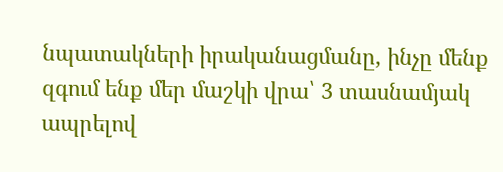նպատակների իրականացմանը, ինչը մենք զգում ենք մեր մաշկի վրա՝ 3 տասնամյակ ապրելով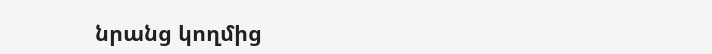նրանց կողմից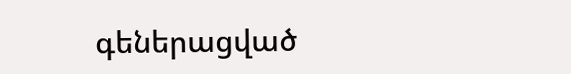գեներացված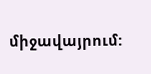միջավայրում: